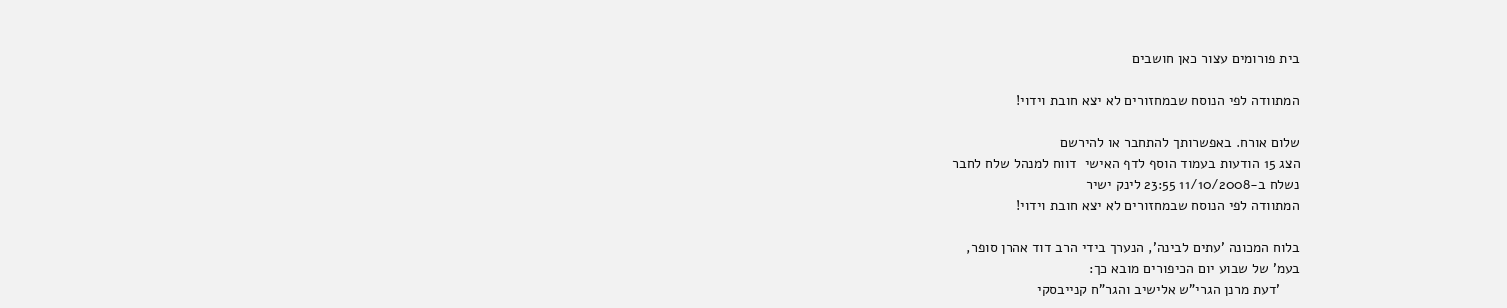בית פורומים עצור כאן חושבים

המתוודה לפי הנוסח שבמחזורים לא יצא חובת וידוי!

שלום אורח. באפשרותך להתחבר או להירשם
הצג 15 הודעות בעמוד הוסף לדף האישי  דווח למנהל שלח לחבר
נשלח ב-11/10/2008 23:55 לינק ישיר
המתוודה לפי הנוסח שבמחזורים לא יצא חובת וידוי!

בלוח המכונה 'עתים לבינה', הנערך בידי הרב דוד אהרן סופר,
בעמ' של שבוע יום הכיפורים מובא כך:
     'דעת מרנן הגרי"ש אלישיב והגר"ח קנייבסקי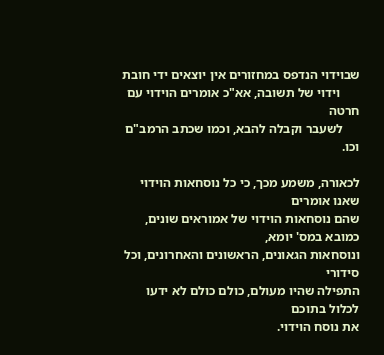שבוידוי הנדפס במחזורים אין יוצאים ידי חובת
      וידוי של תשובה, אא"כ אומרים הוידוי עם חרטה
     לשעבר וקבלה להבא, וכמו שכתב הרמב"ם וכו.

לכאורה, משמע מכך, כי כל נוסחאות הוידוי שאנו אומרים
שהם נוסחאות הוידוי של אמוראים שונים, כמובא במס' יומא,
ונוסחאות הגאונים, הראשונים והאחרונים, וכל סידורי
התפילה שהיו מעולם, כולם כולם לא ידעו לכלול בתוכם
את נוסח הוידוי.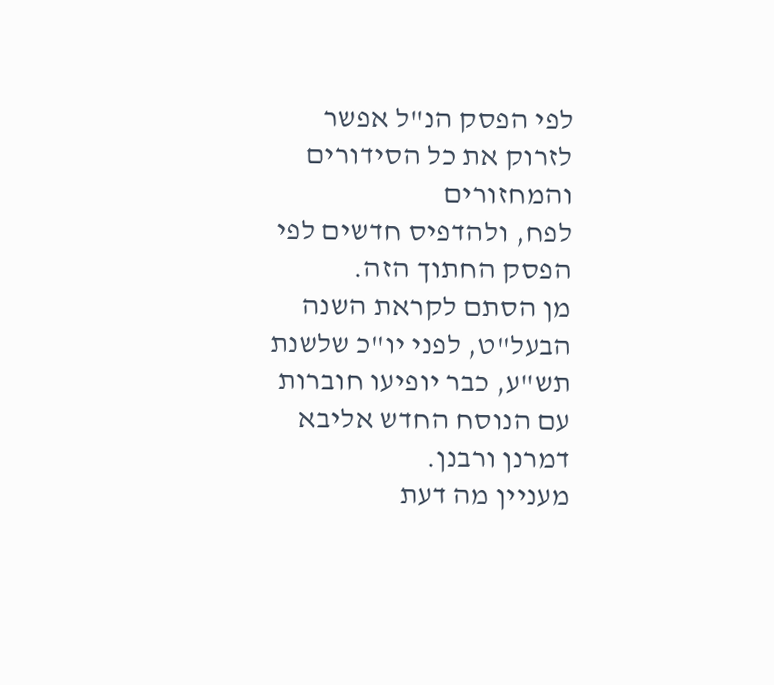לפי הפסק הנ"ל אפשר לזרוק את כל הסידורים והמחזורים
לפח, ולהדפיס חדשים לפי הפסק החתוך הזה.
מן הסתם לקראת השנה הבעל"ט, לפני יו"כ שלשנת
תש"ע, כבר יופיעו חוברות עם הנוסח החדש אליבא
דמרנן ורבנן.
מעניין מה דעת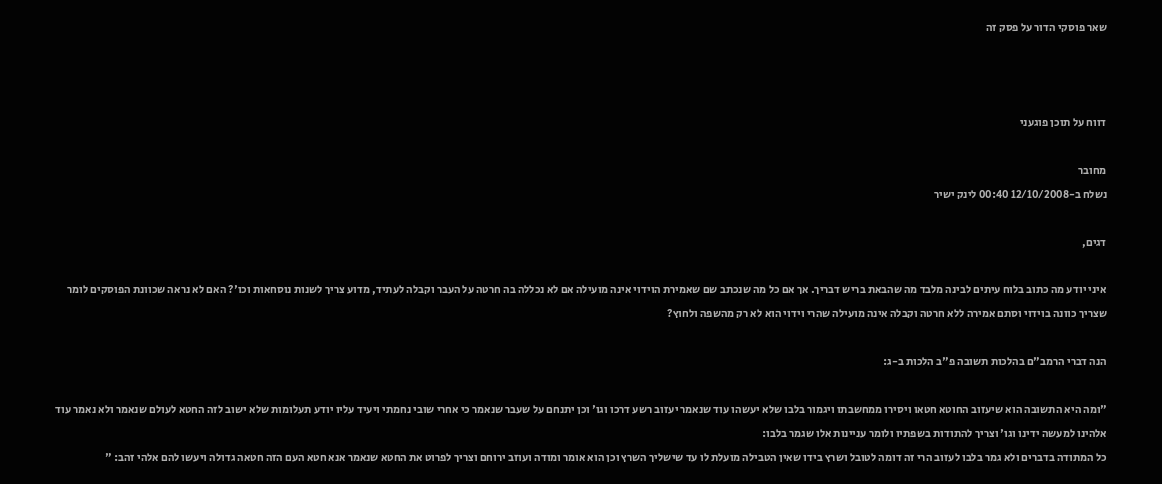שאר פוסקי הדור על פסק זה



דווח על תוכן פוגעני

מחובר
נשלח ב-12/10/2008 00:40 לינק ישיר

דגים,

איני יודע מה כתוב בלוח עיתים לבינה מלבד מה שהבאת בריש דבריך. אך אם כל מה שנכתב שם שאמירת הוידוי אינה מועילה אם לא נכללה בה חרטה על העבר וקבלה לעתיד, מדוע צריך לשנות נוסחאות וכו'? האם לא נראה שכוונת הפוסקים לומר שצריך כוונה בוידוי וסתם אמירה ללא חרטה וקבלה אינה מועילה שהרי וידוי הוא לא רק מהשפה ולחוץ?

הנה דברי הרמב"ם בהלכות תשובה פ"ב הלכות ב-ג:

"ומה היא התשובה הוא שיעזוב החוטא חטאו ויסירו ממחשבתו ויגמור בלבו שלא יעשהו עוד שנאמר יעזוב רשע דרכו וגו' וכן יתנחם על שעבר שנאמר כי אחרי שובי נחמתי ויעיד עליו יודע תעלומות שלא ישוב לזה החטא לעולם שנאמר ולא נאמר עוד אלהינו למעשה ידינו וגו' וצריך להתודות בשפתיו ולומר עניינות אלו שגמר בלבו:
כל המתודה בדברים ולא גמר בלבו לעזוב הרי זה דומה לטובל ושרץ בידו שאין הטבילה מועלת לו עד שישליך השרץ וכן הוא אומר ומודה ועוזב ירוחם וצריך לפרוט את החטא שנאמר אנא חטא העם הזה חטאה גדולה ויעשו להם אלהי זהב: "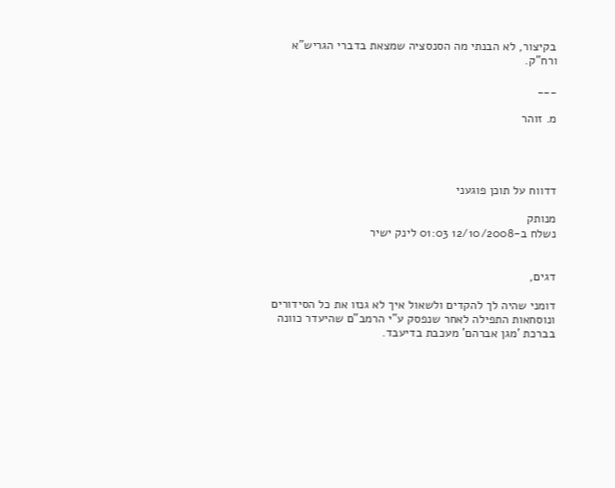בקיצור, לא הבנתי מה הסנסציה שמצאת בדברי הגריש"א ורח"ק.

___

מ. זוהר




דדווח על תוכן פוגעני

מנותק
נשלח ב-12/10/2008 01:03 לינק ישיר


דגים,

דומני שהיה לך להקדים ולשאול איך לא גנזו את כל הסידורים ונוסחאות התפילה לאחר שנפסק ע"י הרמב"ם שהיעדר כוונה בברכת 'מגן אברהם' מעכבת בדיעבד.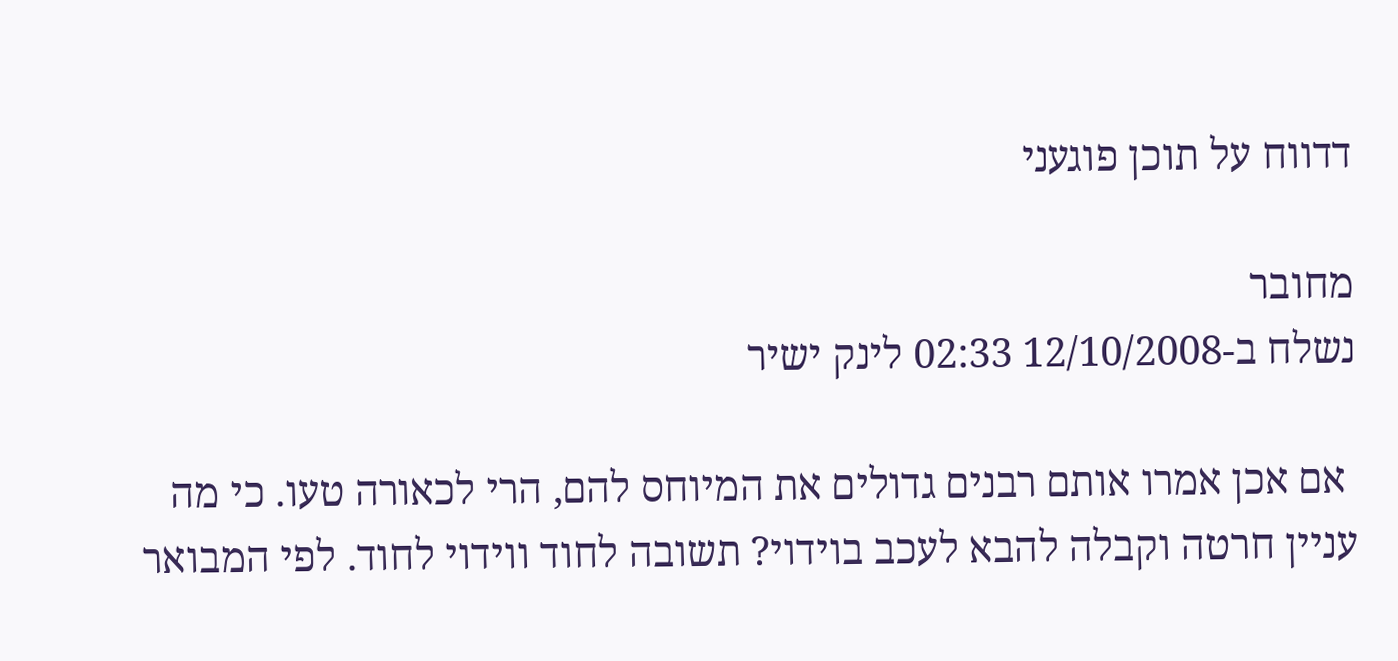דדווח על תוכן פוגעני

מחובר
נשלח ב-12/10/2008 02:33 לינק ישיר

 אם אכן אמרו אותם רבנים גדולים את המיוחס להם, הרי לכאורה טעו. כי מה עניין חרטה וקבלה להבא לעכב בוידוי? תשובה לחוד ווידוי לחוד. לפי המבואר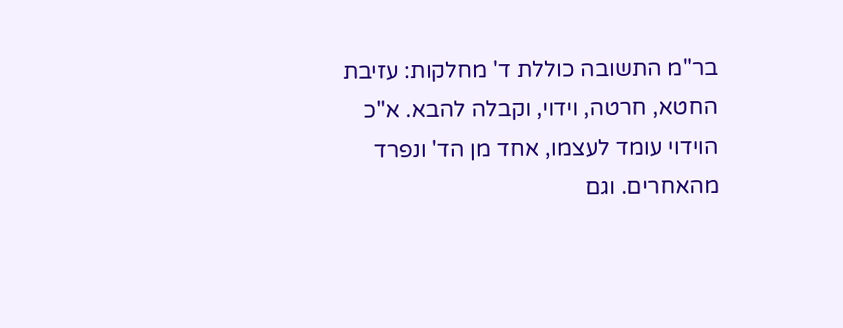בר"מ התשובה כוללת ד' מחלקות: עזיבת החטא, חרטה, וידוי, וקבלה להבא. א"כ הוידוי עומד לעצמו, אחד מן הד' ונפרד מהאחרים. וגם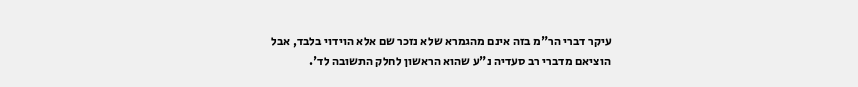עיקר דברי הר"מ בזה אינם מהגמרא שלא נזכר שם אלא הוידוי בלבד, אבל הוציאם מדברי רב סעדיה נ"ע שהוא הראשון לחלק התשובה לד'.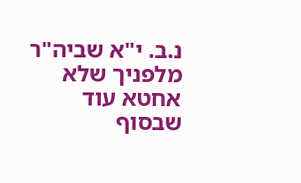נ.ב. י"א שביה"ר מלפניך שלא אחטא עוד שבסוף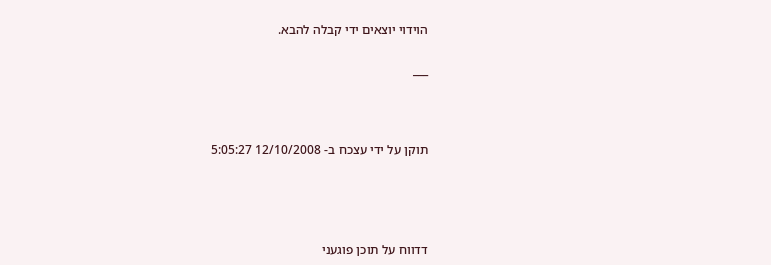הוידוי יוצאים ידי קבלה להבא.

___



תוקן על ידי עצכח ב- 12/10/2008 5:05:27




דדווח על תוכן פוגעני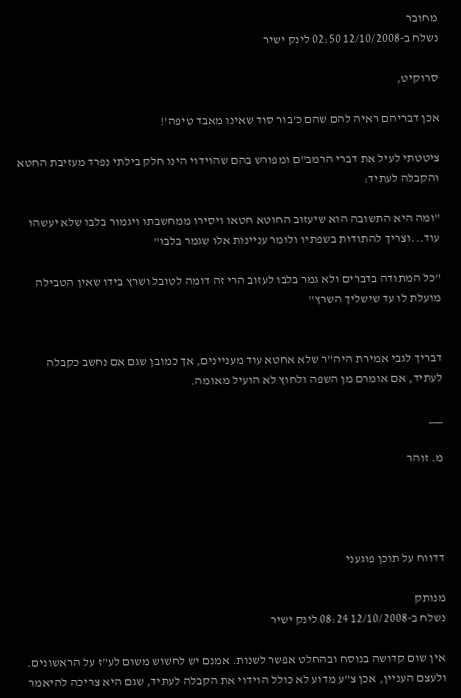מחובר
נשלח ב-12/10/2008 02:50 לינק ישיר

סרוקיט,

אכן דבריהם ראיה להם שהם כ'בור סוד שאינו מאבד טיפה'!

ציטטתי לעיל את דברי הרמב"ם ומפורש בהם שהוידוי הינו חלק בילתי נפרד מעזיבת החטא והקבלה לעתיד:

"ומה היא התשובה הוא שיעזוב החוטא חטאו ויסירו ממחשבתו ויגמור בלבו שלא יעשהו עוד...וצריך להתודות בשפתיו ולומר עניינות אלו שגמר בלבו"

"כל המתודה בדברים ולא גמר בלבו לעזוב הרי זה דומה לטובל ושרץ בידו שאין הטבילה מועלת לו עד שישליך השרץ"


דבריך לגבי אמירת היה"ר שלא אחטא עוד מעניינים, אך כמובן שגם אם נחשב כקבלה לעתיד, אם אומרם מן השפה ולחוץ לא הועיל מאומה.

___

מ. זוהר




דדווח על תוכן פוגעני

מנותק
נשלח ב-12/10/2008 08:24 לינק ישיר

אין שום קדושה בנוסח ובהחלט אפשר לשנות. אמנם יש לחשוש משום לע"ז על הראשונים.
ולעצם העניין, אכן צ"ע מדוע לא כולל הוידוי את הקבלה לעתיד, שגם היא צריכה להיאמר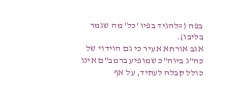בפה (=להגיד בפיו 'כל' מה שגמר בליבו).
אגב אורחא אעיר כי גם הוידוי של כה"ג ביוה"כ שמופיע ברמב"ם אינו כולל קבלה לעתיד, על אף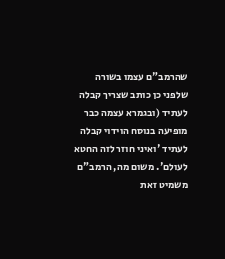שהרמב"ם עצמו בשורה שלפני כן כותב שצריך קבלה לעתיד (ובגמרא עצמה כבר מופיעה בנוסח הוידוי קבלה לעתיד 'ואיני חוזר לזה החטא לעולם'. משום מה, הרמב"ם משמיט זאת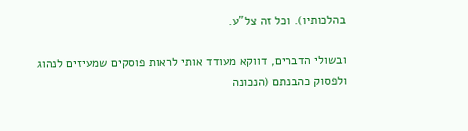בהלכותיו). וכל זה צל"ע.

ובשולי הדברים, דווקא מעודד אותי לראות פוסקים שמעיזים לנהוג ולפסוק כהבנתם (הנכונה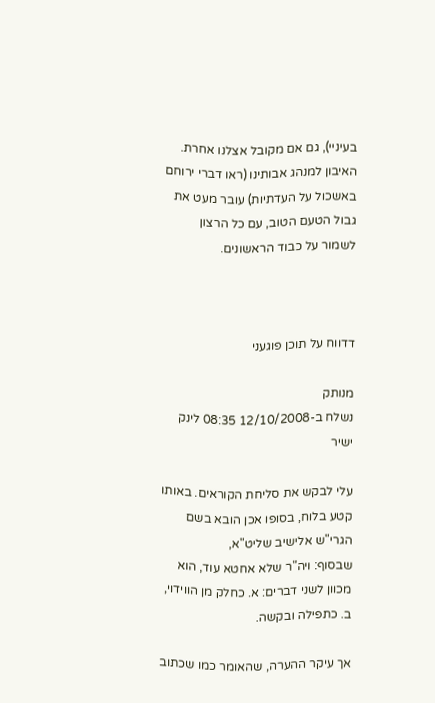בעיניי), גם אם מקובל אצלנו אחרת. האיבון למנהג אבותינו (ראו דברי ירוחם באשכול על העדתיות) עובר מעט את גבול הטעם הטוב, עם כל הרצון לשמור על כבוד הראשונים.



דדווח על תוכן פוגעני

מנותק
נשלח ב-12/10/2008 08:35 לינק ישיר

עלי לבקש את סליחת הקוראים. באותו קטע בלוח, בסופו אכן הובא בשם הגרי"ש אלישיב שליט"א,
שבסוף: ויה"ר שלא אחטא עוד, הוא מכוון לשני דברים: א. כחלק מן הווידוי, ב. כתפילה ובקשה.

אך עיקר ההערה, שהאומר כמו שכתוב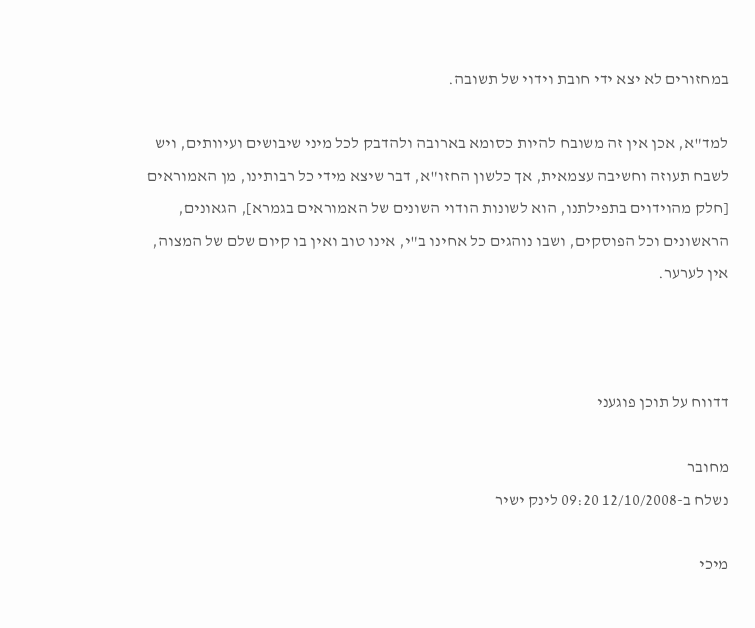במחזורים לא יצא ידי חובת וידוי של תשובה.

למד"א, אכן אין זה משובח להיות כסומא בארובה ולהדבק לכל מיני שיבושים ועיוותים, ויש
לשבח תעוזה וחשיבה עצמאית, אך כלשון החזו"א, דבר שיצא מידי כל רבותינו, מן האמוראים
[חלק מהוידוים בתפילתנו, הוא לשונות הודוי השונים של האמוראים בגמרא], הגאונים,
הראשונים וכל הפוסקים, ושבו נוהגים כל אחינו ב"י, אינו טוב ואין בו קיום שלם של המצוה,
אין לערער.



דדווח על תוכן פוגעני

מחובר
נשלח ב-12/10/2008 09:20 לינק ישיר

מיכי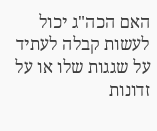האם הכה"ג יכול לעשות קבלה לעתיד על שגגות שלו או על זדונות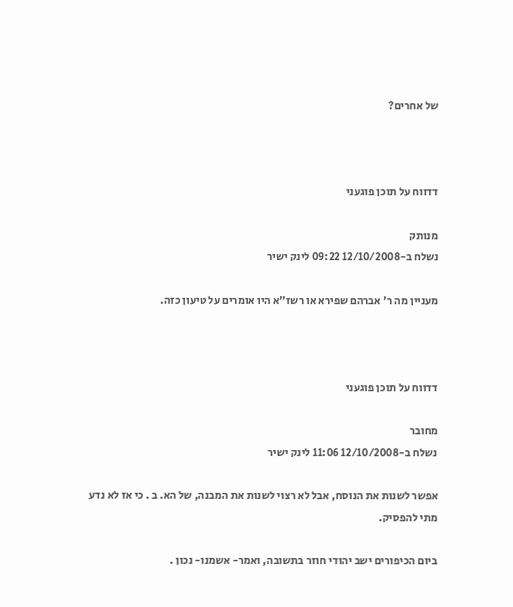של אחרים?



דדווח על תוכן פוגעני

מנותק
נשלח ב-12/10/2008 09:22 לינק ישיר

מעניין מה ר' אברהם שפירא או רשז"א היו אומרים על טיעון כזה.



דדווח על תוכן פוגעני

מחובר
נשלח ב-12/10/2008 11:06 לינק ישיר

אפשר לשנות את הנוסח, אבל לא רצוי לשנות את המבנה, של הא. ב . כי אז לא נדע מתי להפסיק.

ביום הכיפורים ישב יהודי חוזר בתשובה, ואמר- אשמנו- נכון .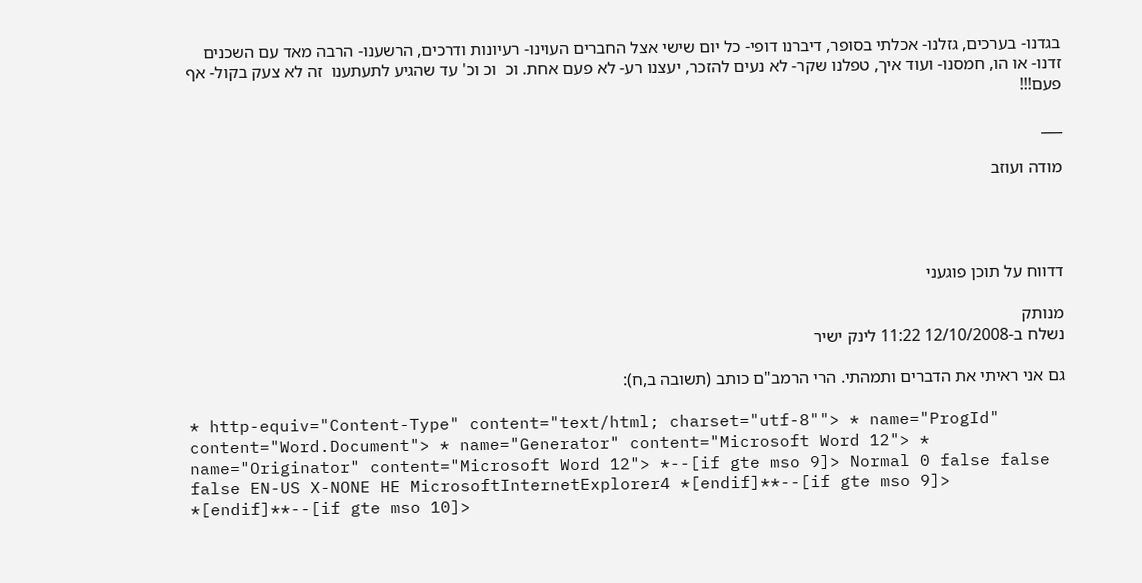בגדנו- בערכים, גזלנו- אכלתי בסופר, דיברנו דופי- כל יום שישי אצל החברים העוינו- רעיונות ודרכים, הרשענו- הרבה מאד עם השכנים זדנו- או הו, חמסנו- ועוד איך, טפלנו שקר- לא נעים להזכר, יעצנו רע- לא פעם אחת. וכ  וכ וכ' עד שהגיע לתעתענו  זה לא צעק בקול- אף פעם!!!

___

מודה ועוזב




דדווח על תוכן פוגעני

מנותק
נשלח ב-12/10/2008 11:22 לינק ישיר

גם אני ראיתי את הדברים ותמהתי. הרי הרמב"ם כותב (תשובה ב,ח):

* http-equiv="Content-Type" content="text/html; charset="utf-8""> * name="ProgId" content="Word.Document"> * name="Generator" content="Microsoft Word 12"> * name="Originator" content="Microsoft Word 12"> *--[if gte mso 9]> Normal 0 false false false EN-US X-NONE HE MicrosoftInternetExplorer4 *[endif]**--[if gte mso 9]> *[endif]**--[if gte mso 10]>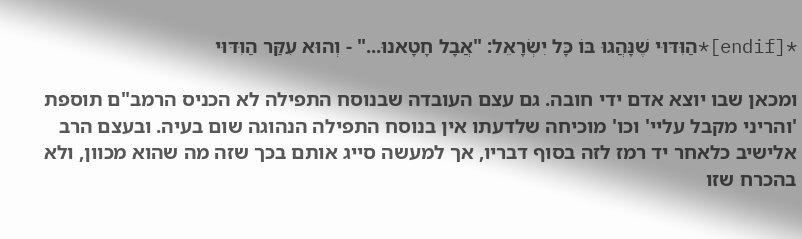*[endif]*הַוִּדּוּי שֶׁנָּהֲגוּ בּוֹ כָּל יִשְׂרָאֵל: "אֲבָל חָטָאנוּ..." - וְהוּא עִקַּר הַוִּדּוּי

ומכאן שבו יוצא אדם ידי חובה. גם עצם העובדה שבנוסח התפילה לא הכניס הרמב"ם תוספת 'והריני מקבל עליי' וכו' מוכיחה שלדעתו אין בנוסח התפילה הנהוגה שום בעיה. ובעצם הרב אלישיב כלאחר יד רמז לזה בסוף דבריו, אך למעשה סייג אותם בכך שזה מה שהוא מכוון, ולא בהכרח שזו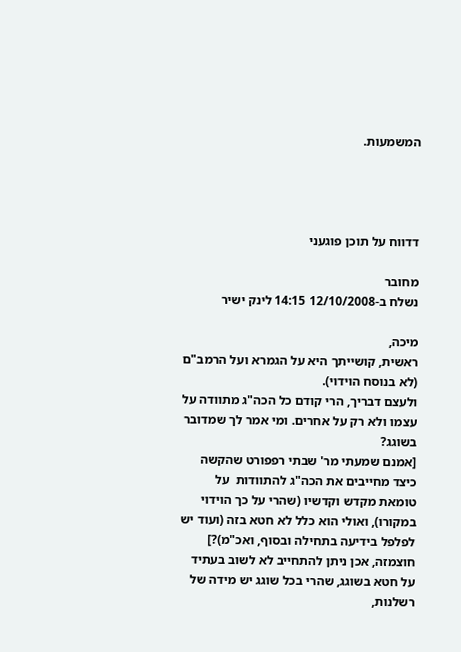המשמעות.




דדווח על תוכן פוגעני

מחובר
נשלח ב-12/10/2008 14:15 לינק ישיר

מיכה,
ראשית, קושייתך היא על הגמרא ועל הרמב"ם (לא בנוסח הוידוי).
ולעצם דבריך, הרי קודם כל הכה"ג מתוודה על עצמו ולא רק על אחרים. ומי אמר לך שמדובר בשוגג?
[אמנם שמעתי מר' שבתי רפפורט שהקשה כיצד מחייבים את הכה"ג להתוודות  על טומאת מקדש וקדשיו (שהרי על כך הוידוי במקורו), ואולי הוא כלל לא חטא בזה (ועוד יש לפלפל בידיעה בתחילה ובסוף, ואכ"מ)?]
חוצמזה, אכן ניתן להתחייב לא לשוב בעתיד על חטא בשוגג, שהרי בכל שוגג יש מידה של רשלנות,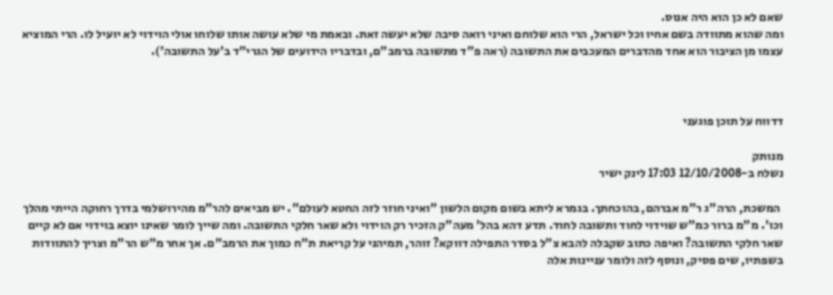שאם לא כן הוא היה אנוס.
ומה שהוא מתוודה בשם אחיו וכל ישראל, הרי הוא שלוחם ואיני רואה סיבה שלא יעשה זאת. ובאמת מי שלא עושה אותו שלוחו אולי הוידוי לא יועיל לו. הרי המוציא עצמו מן הציבור הוא אחד מהדברים המעכבים את התשובה (ראה פ"ד מתשובה ברמב"ם, ובדבריו הידועים של הגרי"ד ב'על התשובה').



דדווח על תוכן פוגעני

מנותק
נשלח ב-12/10/2008 17:03 לינק ישיר

 המשכת, הרה"ג ר"מ אברהם, בהוכחתך. בגמרא ליתא בשום מקום הלשון "ואיני חוזר לזה החטא לעולם". יש מביאים להר"מ מהירושלמי בדרך רחוקה הייתי מהלך וכו'. מ"מ ברור כמ"ש שוידוי לחוד ותשובה לחוד. תדע דהא בהל' מעה"ק הזכיר רק הוידוי ולא שאר חלקי התשובה. ומה שייך לומר שאינו יוצא בוידוי אם לא קיים שאר חלקי התשובה? ואיפה כתוב שקבלה להבא צ"ל בסדר התפילה דווקא? זוהר, תמיהני על קריאת ת"ח כמוך את הרמב"ם. אך אחר מ"ש הר"מ וצריך להתוודות בשפתיו, שים פסיק, ונוסף לזה ולומר עניינות אלה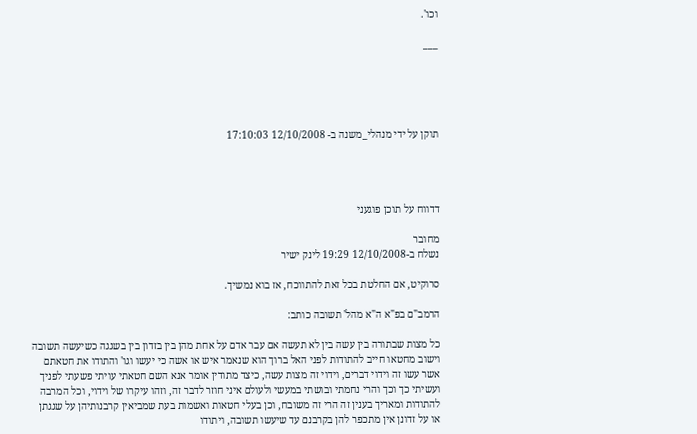וכו'.

___





תוקן על ידי מנהלי_משנה ב- 12/10/2008 17:10:03




דדווח על תוכן פוגעני

מחובר
נשלח ב-12/10/2008 19:29 לינק ישיר

סרוקיט, אם החלטת בכל זאת להתווכח, אז בוא נמשיך.

הרמב"ם בפ"א ה"א מהל' תשובה כותב:

כל מצות שבתורה בין עשה בין לא תעשה אם עבר אדם על אחת מהן בין בזדון בין בשגגה כשיעשה תשובה וישוב מחטאו חייב להתודות לפני האל ברוך הוא שנאמר איש או אשה כי יעשו וגו' והתודו את חטאתם אשר עשו זה וידוי דברים, וידוי זה מצות עשה, כיצד מתודין אומר אנא השם חטאתי עויתי פשעתי לפניך ועשיתי כך וכך והרי נחמתי ובושתי במעשי ולעולם איני חוזר לדבר זה, וזהו עיקרו של וידוי, וכל המרבה להתודות ומאריך בענין זה הרי זה משובח, וכן בעלי חטאות ואשמות בעת שמביאין קרבנותיהן על שגגתן או על זדונן אין מתכפר להן בקרבנם עד שיעשו תשובה, ויתודו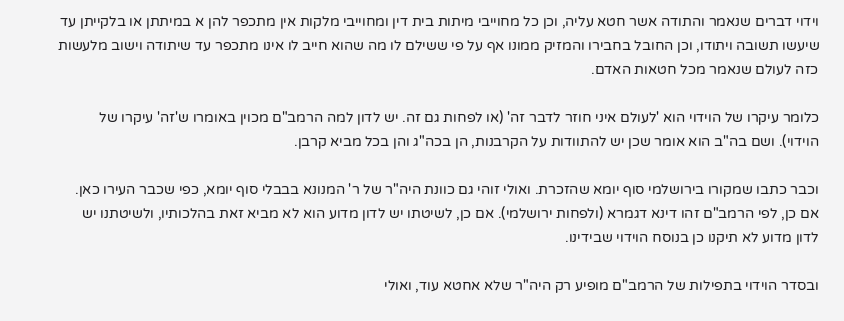וידוי דברים שנאמר והתודה אשר חטא עליה, וכן כל מחוייבי מיתות בית דין ומחוייבי מלקות אין מתכפר להן א במיתתן או בלקייתן עד שיעשו תשובה ויתודו, וכן החובל בחבירו והמזיק ממונו אף על פי ששילם לו מה שהוא חייב לו אינו מתכפר עד שיתודה וישוב מלעשות כזה לעולם שנאמר מכל חטאות האדם.

כלומר עיקרו של הוידוי הוא 'לעולם איני חוזר לדבר זה' (או לפחות גם זה. יש לדון למה הרמב"ם מכוין באומרו ש'זה' עיקרו של הוידוי). ושם בה"ב הוא אומר שכן יש להתוודות על הקרבנות, הן בכה"ג והן בכל מביא קרבן.

וכבר כתבו שמקורו בירושלמי סוף יומא שהזכרת. ואולי זוהי גם כוונת היה"ר של ר' המנונא בבבלי סוף יומא, כפי שכבר העירו כאן. אם כן, לפי הרמב"ם זהו דינא דגמרא (ולפחות ירושלמי). אם כן, לשיטתו יש לדון מדוע הוא לא מביא זאת בהלכותיו, ולשיטתנו יש לדון מדוע לא תיקנו כן בנוסח הוידוי שבידינו.

ובסדר הוידוי בתפילות של הרמב"ם מופיע רק היה"ר שלא אחטא עוד, ואולי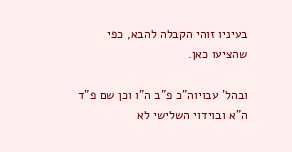בעיניו זוהי הקבלה להבא, כפי שהציעו כאן.

ובהל' עבויוה"כ פ"ב ה"ו וכן שם פ"ד ה"א ובוידוי השלישי לא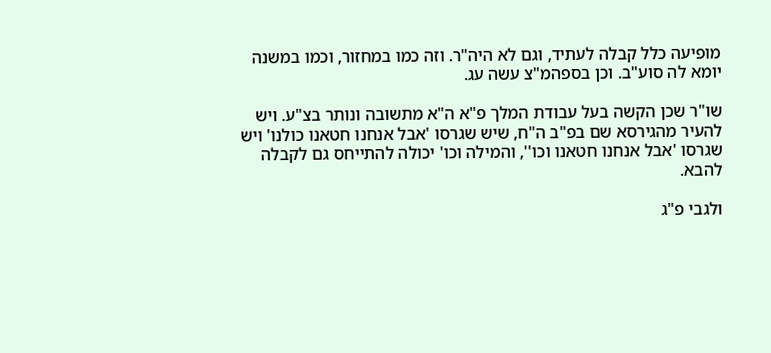מופיעה כלל קבלה לעתיד, וגם לא היה"ר. וזה כמו במחזור, וכמו במשנה יומא לה סוע"ב. וכן בספהמ"צ עשה עג.

שו"ר שכן הקשה בעל עבודת המלך פ"א ה"א מתשובה ונותר בצ"ע. ויש להעיר מהגירסא שם בפ"ב ה"ח, שיש שגרסו 'אבל אנחנו חטאנו כולנו' ויש שגרסו 'אבל אנחנו חטאנו וכו'', והמילה וכו' יכולה להתייחס גם לקבלה להבא.

ולגבי פ"ג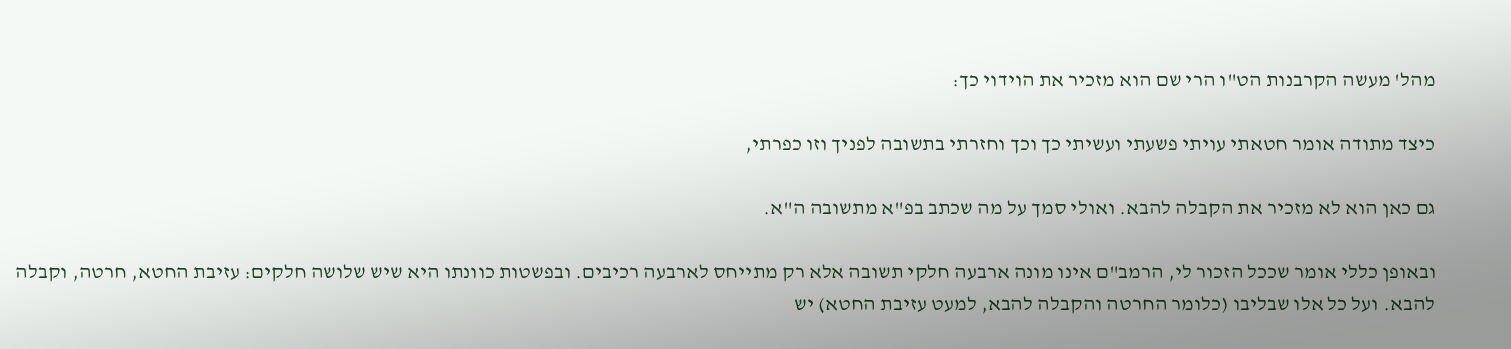מהל' מעשה הקרבנות הט"ו הרי שם הוא מזכיר את הוידוי כך:

כיצד מתודה אומר חטאתי עויתי פשעתי ועשיתי כך וכך וחזרתי בתשובה לפניך וזו כפרתי,

גם כאן הוא לא מזכיר את הקבלה להבא. ואולי סמך על מה שכתב בפ"א מתשובה ה"א.

ובאופן כללי אומר שככל הזכור לי, הרמב"ם אינו מונה ארבעה חלקי תשובה אלא רק מתייחס לארבעה רכיבים. ובפשטות כוונתו היא שיש שלושה חלקים: עזיבת החטא, חרטה, וקבלה להבא. ועל כל אלו שבליבו (כלומר החרטה והקבלה להבא, למעט עזיבת החטא) יש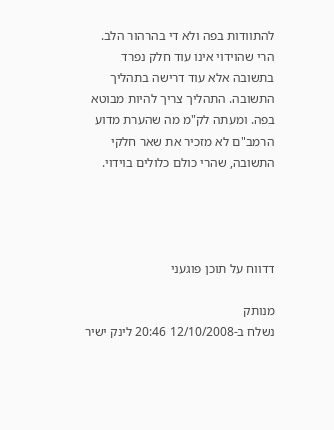להתוודות בפה ולא די בהרהור הלב. הרי שהוידוי אינו עוד חלק נפרד בתשובה אלא עוד דרישה בתהליך התשובה. התהליך צריך להיות מבוטא בפה. ומעתה לק"מ מה שהערת מדוע הרמב"ם לא מזכיר את שאר חלקי התשובה, שהרי כולם כלולים בוידוי.




דדווח על תוכן פוגעני

מנותק
נשלח ב-12/10/2008 20:46 לינק ישיר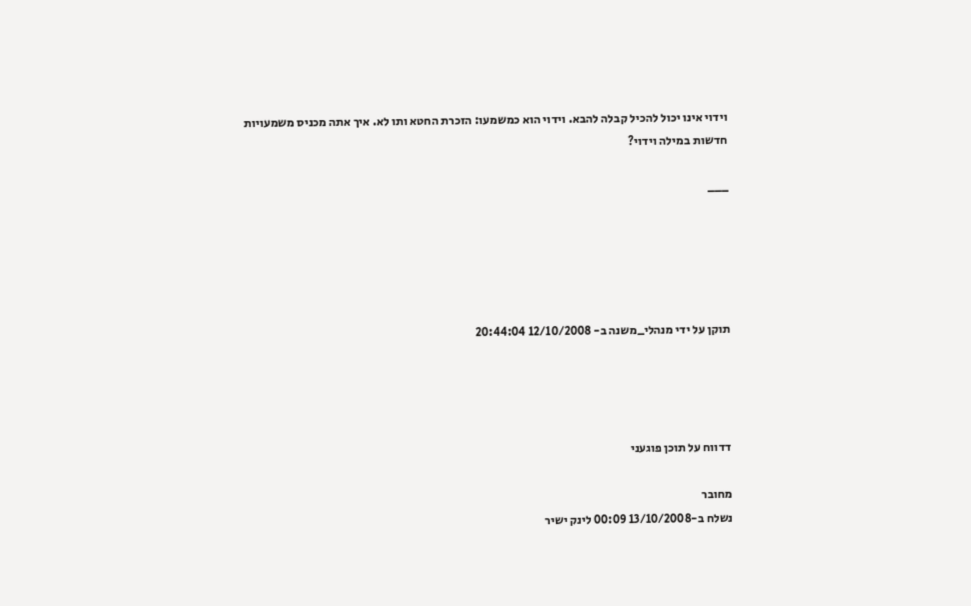וידוי אינו יכול להכיל קבלה להבא. וידוי הוא כמשמעו: הזכרת החטא ותו לא. איך אתה מכניס משמעויות חדשות במילה וידוי?

___





תוקן על ידי מנהלי_משנה ב- 12/10/2008 20:44:04




דדווח על תוכן פוגעני

מחובר
נשלח ב-13/10/2008 00:09 לינק ישיר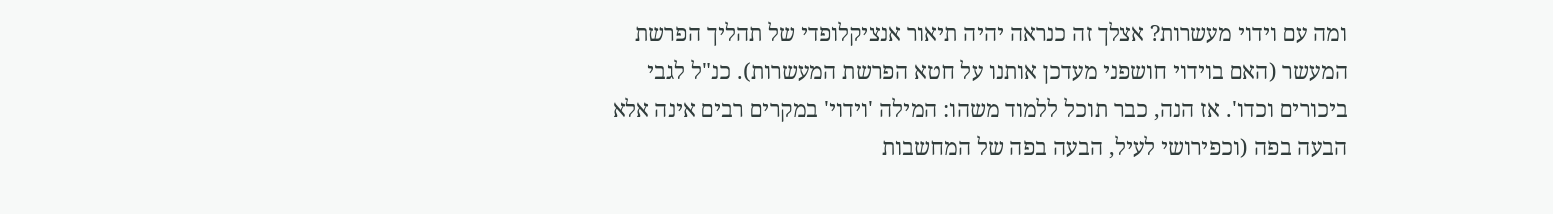ומה עם וידוי מעשרות? אצלך זה כנראה יהיה תיאור אנציקלופדי של תהליך הפרשת המעשר (האם בוידוי חושפני מעדכן אותנו על חטא הפרשת המעשרות). כנ"ל לגבי ביכורים וכדו'. אז הנה, כבר תוכל ללמוד משהו: המילה 'וידוי' במקרים רבים אינה אלא הבעה בפה (וכפירושי לעיל, הבעה בפה של המחשבות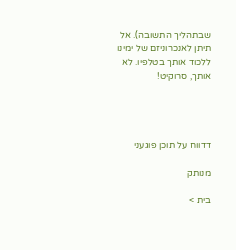שבתהליך התשובה). אל תיתן לאנכרוניזם של ימינו ללכוד אותך בטלפיו. לא אותך, סרוקיט!




דדווח על תוכן פוגעני

מנותק

בית >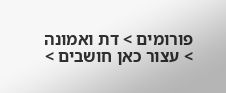פורומים > דת ואמונה > עצור כאן חושבים >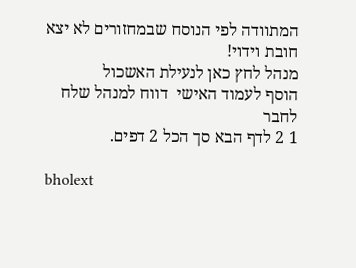המתוודה לפי הנוסח שבמחזורים לא יצא חובת וידוי!
מנהל לחץ כאן לנעילת האשכול
הוסף לעמוד האישי  דווח למנהל שלח לחבר
1 2 לדף הבא סך הכל 2 דפים.

bholext